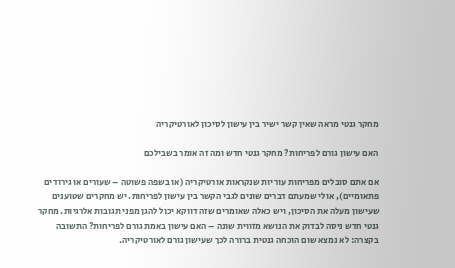מחקר גנטי מראה שאין קשר ישיר בין עישון לסיכון לאורטיקריה

האם עישון גורם לפריחות? מחקר גנטי חדש ומה זה אומר בשבילכם

אם אתם סובלים מפריחות עוריות שנקראות אורטיקריה (או בשפה פשוטה – שעורים או גירודים פתאומיים), אולי שמעתם דברים שונים לגבי הקשר בין עישון לפריחות. יש מחקרים שטוענים שעישון מעלה את הסיכון, ויש כאלה שאומרים שזה דווקא יכול להגן מפני תגובות אלרגיות. מחקר גנטי חדש ניסה לבדוק את הנושא מזווית שונה – האם עישון באמת גורם לפריחות? התשובה בקצרה: לא נמצא שום הוכחה גנטית ברורה לכך שעישון גורם לאורטיקריה.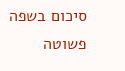סיכום בשפה פשוטה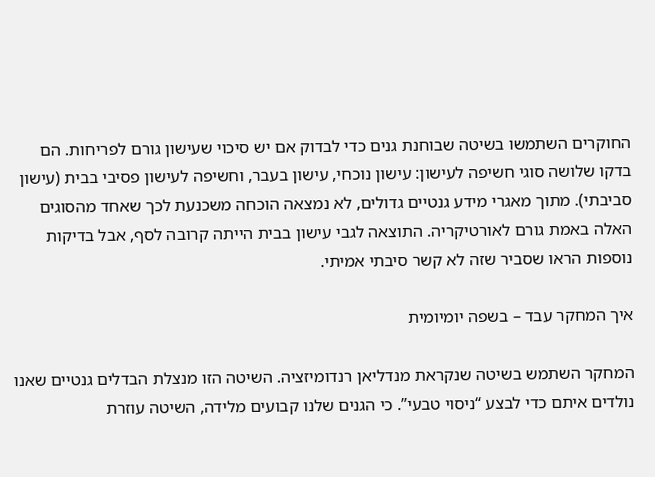החוקרים השתמשו בשיטה שבוחנת גנים כדי לבדוק אם יש סיכוי שעישון גורם לפריחות. הם בדקו שלושה סוגי חשיפה לעישון: עישון נוכחי, עישון בעבר, וחשיפה לעישון פסיבי בבית (עישון סביבתי). מתוך מאגרי מידע גנטיים גדולים, לא נמצאה הוכחה משכנעת לכך שאחד מהסוגים האלה באמת גורם לאורטיקריה. התוצאה לגבי עישון בבית הייתה קרובה לסף, אבל בדיקות נוספות הראו שסביר שזה לא קשר סיבתי אמיתי.

איך המחקר עבד – בשפה יומיומית

המחקר השתמש בשיטה שנקראת מנדליאן רנדומיזציה. השיטה הזו מנצלת הבדלים גנטיים שאנו נולדים איתם כדי לבצע “ניסוי טבעי”. כי הגנים שלנו קבועים מלידה, השיטה עוזרת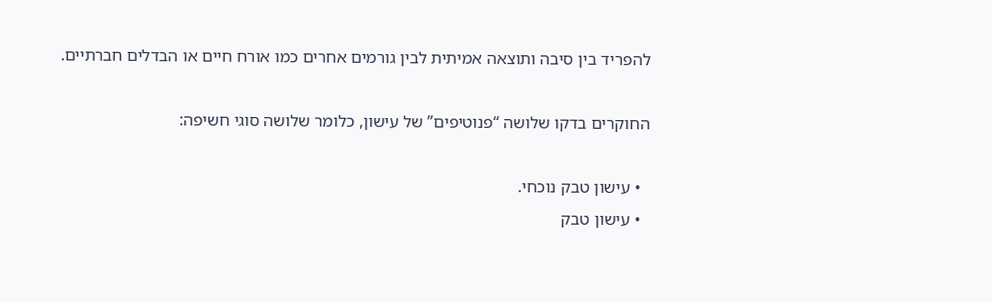להפריד בין סיבה ותוצאה אמיתית לבין גורמים אחרים כמו אורח חיים או הבדלים חברתיים.

החוקרים בדקו שלושה “פנוטיפים” של עישון, כלומר שלושה סוגי חשיפה:

  • עישון טבק נוכחי.
  • עישון טבק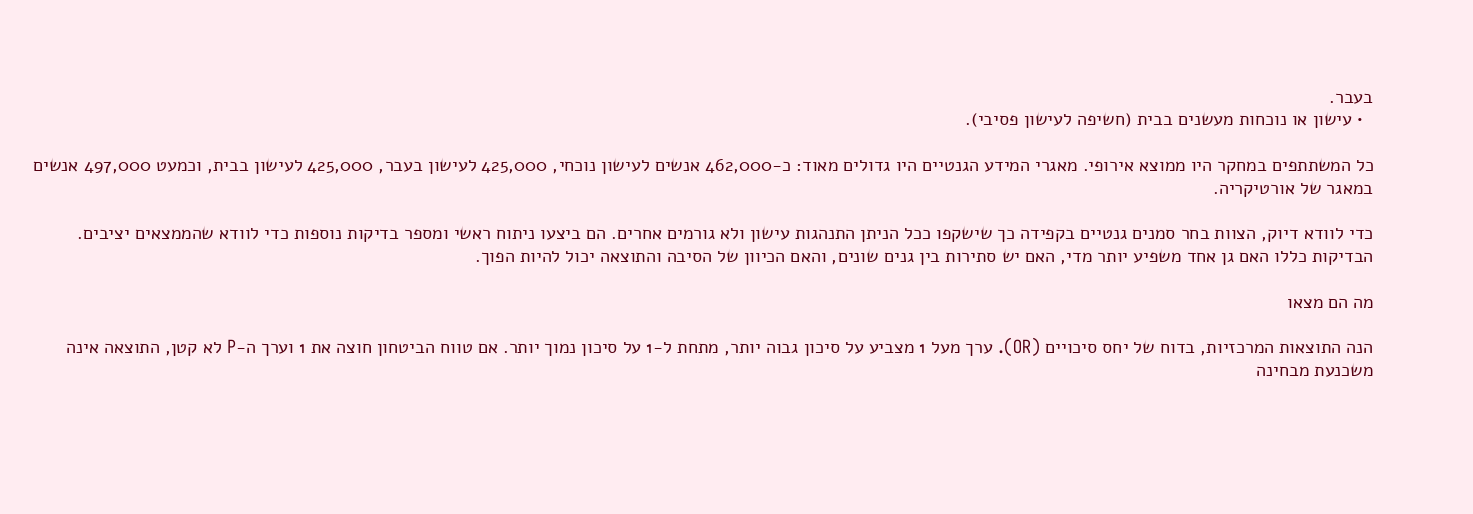בעבר.
  • עישון או נוכחות מעשנים בבית (חשיפה לעישון פסיבי).

כל המשתתפים במחקר היו ממוצא אירופי. מאגרי המידע הגנטיים היו גדולים מאוד: כ-462,000 אנשים לעישון נוכחי, 425,000 לעישון בעבר, 425,000 לעישון בבית, וכמעט 497,000 אנשים במאגר של אורטיקריה.

כדי לוודא דיוק, הצוות בחר סמנים גנטיים בקפידה כך שישקפו ככל הניתן התנהגות עישון ולא גורמים אחרים. הם ביצעו ניתוח ראשי ומספר בדיקות נוספות כדי לוודא שהממצאים יציבים. הבדיקות כללו האם גן אחד משפיע יותר מדי, האם יש סתירות בין גנים שונים, והאם הכיוון של הסיבה והתוצאה יכול להיות הפוך.

מה הם מצאו

הנה התוצאות המרכזיות, בדוח של יחס סיכויים (OR). ערך מעל 1 מצביע על סיכון גבוה יותר, מתחת ל-1 על סיכון נמוך יותר. אם טווח הביטחון חוצה את 1 וערך ה-P לא קטן, התוצאה אינה משכנעת מבחינה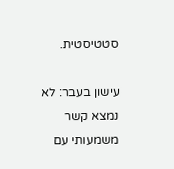סטטיסטית.

עישון בעבר: לא נמצא קשר משמעותי עם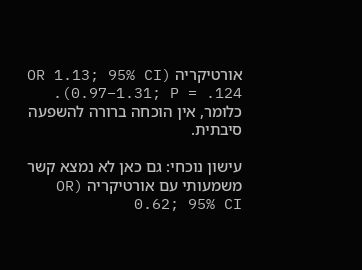אורטיקריה (OR 1.13; 95% CI 0.97–1.31; P = .124). כלומר, אין הוכחה ברורה להשפעה סיבתית.

עישון נוכחי: גם כאן לא נמצא קשר משמעותי עם אורטיקריה (OR 0.62; 95% CI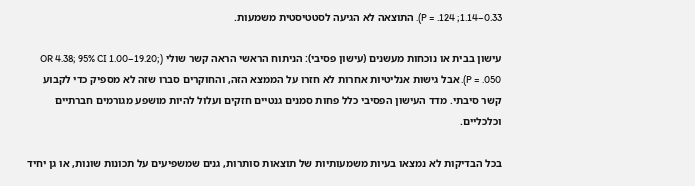0.33–1.14; P = .124). התוצאה לא הגיעה לסטטיסטית משמעות.

עישון בבית או נוכחות מעשנים (עישון פסיבי): הניתוח הראשי הראה קשר שולי (OR 4.38; 95% CI 1.00–19.20; P = .050). אבל גישות אנליטיות אחרות לא חזרו על הממצא הזה, והחוקרים סברו שזה לא מספיק כדי לקבוע קשר סיבתי. מדד העישון הפסיבי כלל פחות סמנים גנטיים חזקים ועלול להיות מושפע מגורמים חברתיים וכלכליים.

בכל הבדיקות לא נמצאו בעיות משמעותיות של תוצאות סותרות, גנים שמשפיעים על תכונות שונות, או גן יחיד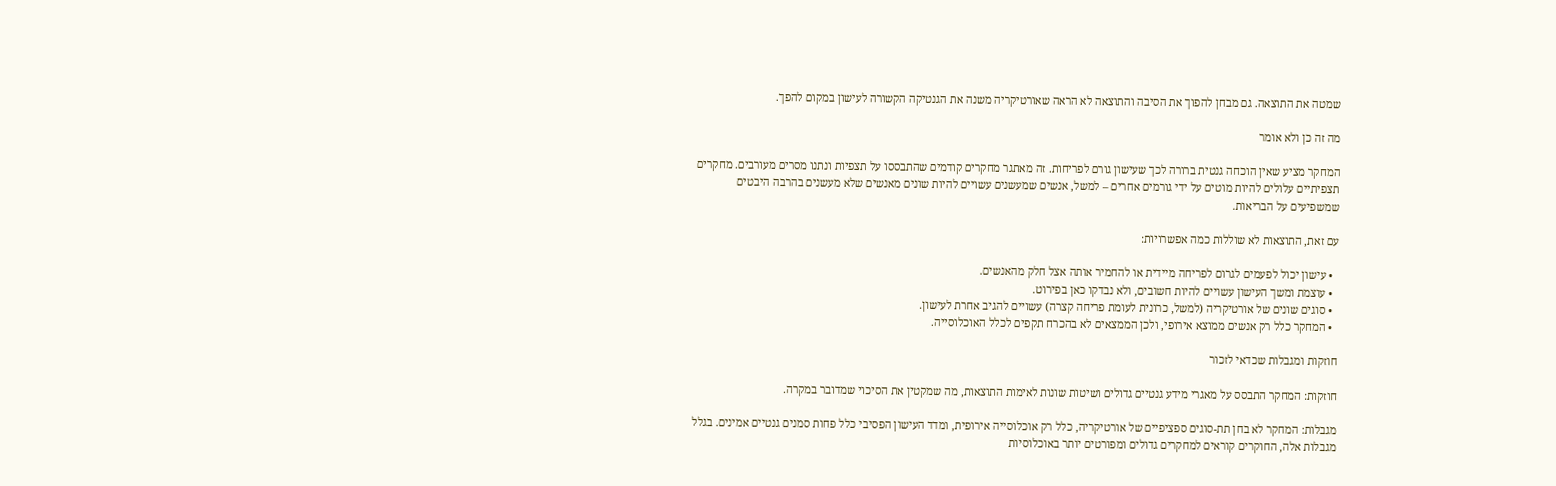שמטה את התוצאה. גם מבחן להפוך את הסיבה והתוצאה לא הראה שאורטיקריה משנה את הגנטיקה הקשורה לעישון במקום להפך.

מה זה כן ולא אומר

המחקר מציע שאין הוכחה גנטית ברורה לכך שעישון גורם לפריחות. זה מאתגר מחקרים קודמים שהתבססו על תצפיות ונתנו מסרים מעורבים. מחקרים תצפיתיים עלולים להיות מוטים על ידי גורמים אחרים – למשל, אנשים שמעשנים עשויים להיות שונים מאנשים שלא מעשנים בהרבה היבטים שמשפיעים על הבריאות.

עם זאת, התוצאות לא שוללות כמה אפשרויות:

  • עישון יכול לפעמים לגרום לפריחה מיידית או להחמיר אותה אצל חלק מהאנשים.
  • עוצמת ומשך העישון עשויים להיות חשובים, ולא נבדקו כאן בפירוט.
  • סוגים שונים של אורטיקריה (למשל, כרונית לעומת פריחה קצרה) עשויים להגיב אחרת לעישון.
  • המחקר כלל רק אנשים ממוצא אירופי, ולכן הממצאים לא בהכרח תקפים לכלל האוכלוסייה.

חוזקות ומגבלות שכדאי לזכור

חוזקות: המחקר התבסס על מאגרי מידע גנטיים גדולים ושיטות שונות לאימות התוצאות, מה שמקטין את הסיכוי שמדובר במקרה.

מגבלות: המחקר לא בחן תת-סוגים ספציפיים של אורטיקריה, כלל רק אוכלוסייה אירופית, ומדד העישון הפסיבי כלל פחות סמנים גנטיים אמינים. בגלל מגבלות אלה, החוקרים קוראים למחקרים גדולים ומפורטים יותר באוכלוסיות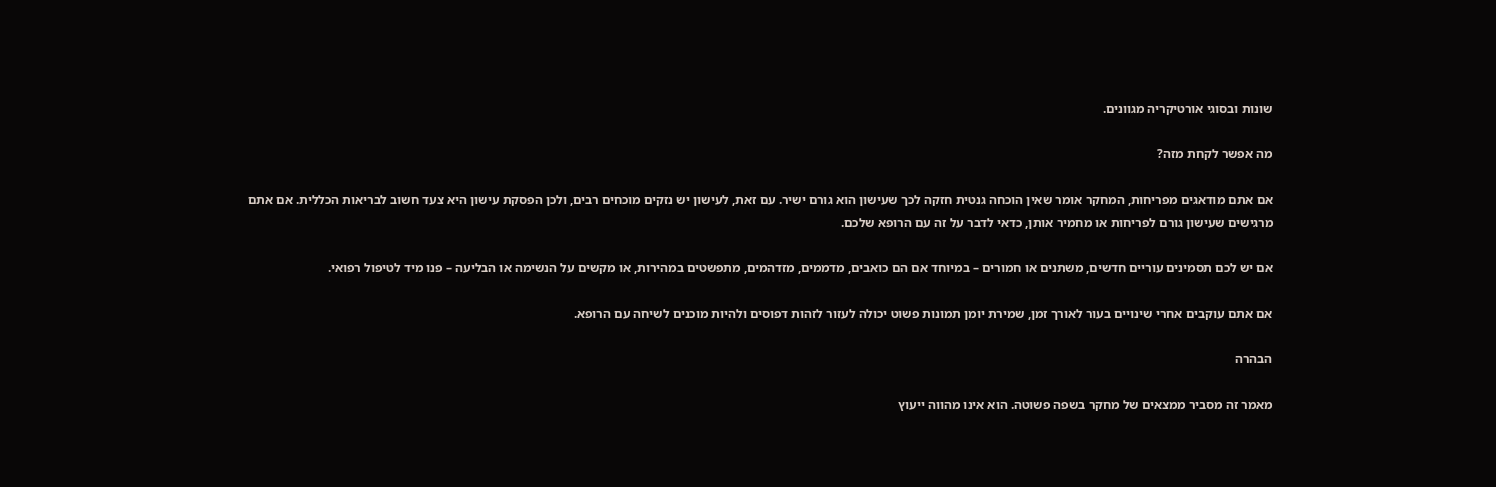שונות ובסוגי אורטיקריה מגוונים.

מה אפשר לקחת מזה?

אם אתם מודאגים מפריחות, המחקר אומר שאין הוכחה גנטית חזקה לכך שעישון הוא גורם ישיר. עם זאת, לעישון יש נזקים מוכחים רבים, ולכן הפסקת עישון היא צעד חשוב לבריאות הכללית. אם אתם מרגישים שעישון גורם לפריחות או מחמיר אותן, כדאי לדבר על זה עם הרופא שלכם.

אם יש לכם תסמינים עוריים חדשים, משתנים או חמורים – במיוחד אם הם כואבים, מדממים, מזדהמים, מתפשטים במהירות, או מקשים על הנשימה או הבליעה – פנו מיד לטיפול רפואי.

אם אתם עוקבים אחרי שינויים בעור לאורך זמן, שמירת יומן תמונות פשוט יכולה לעזור לזהות דפוסים ולהיות מוכנים לשיחה עם הרופא.

הבהרה

מאמר זה מסביר ממצאים של מחקר בשפה פשוטה. הוא אינו מהווה ייעוץ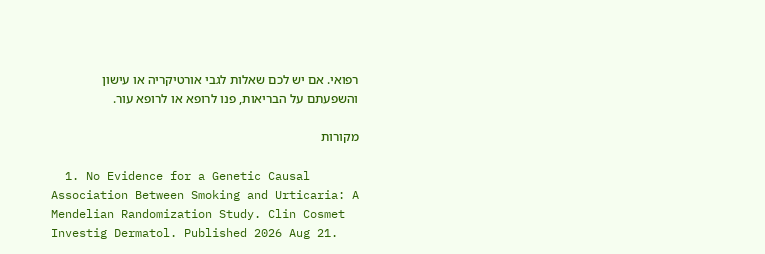רפואי. אם יש לכם שאלות לגבי אורטיקריה או עישון והשפעתם על הבריאות, פנו לרופא או לרופא עור.

מקורות

  1. No Evidence for a Genetic Causal Association Between Smoking and Urticaria: A Mendelian Randomization Study. Clin Cosmet Investig Dermatol. Published 2026 Aug 21.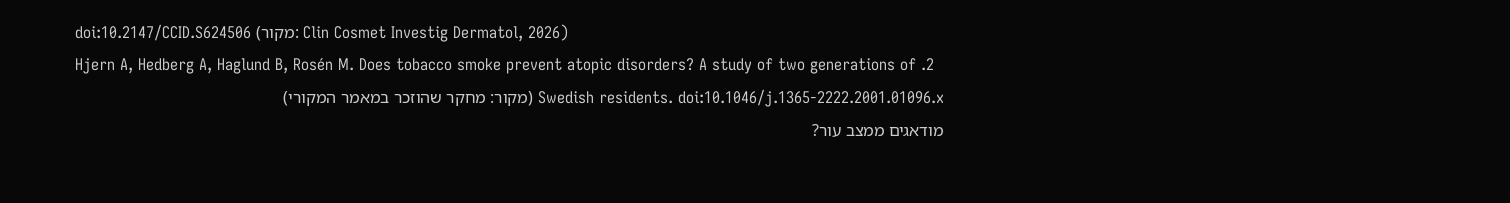doi:10.2147/CCID.S624506 (מקור: Clin Cosmet Investig Dermatol, 2026)
  2. Hjern A, Hedberg A, Haglund B, Rosén M. Does tobacco smoke prevent atopic disorders? A study of two generations of Swedish residents. doi:10.1046/j.1365-2222.2001.01096.x (מקור: מחקר שהוזכר במאמר המקורי)
מודאגים ממצב עור?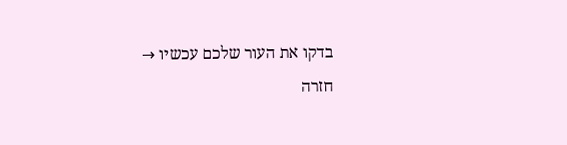בדקו את העור שלכם עכשיו →
חזרה